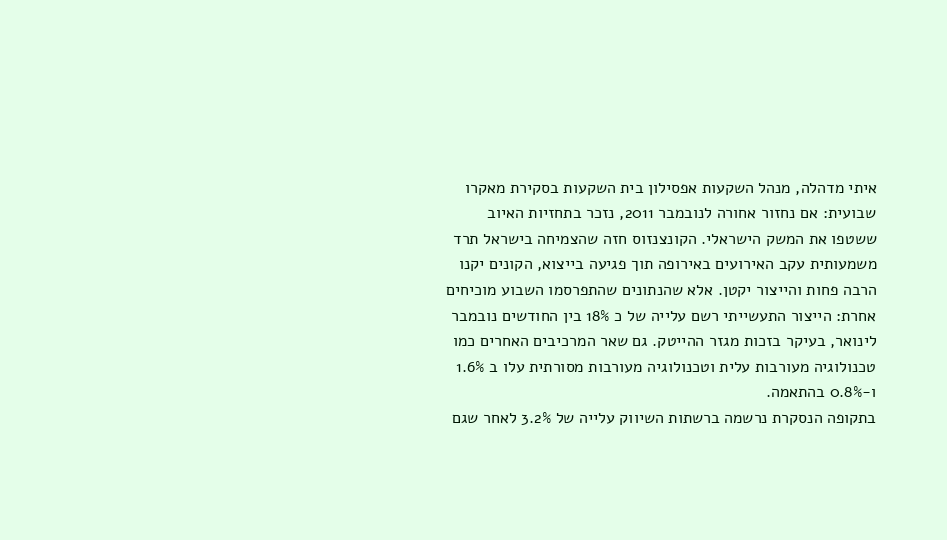איתי מדהלה, מנהל השקעות אפסילון בית השקעות בסקירת מאקרו שבועית: אם נחזור אחורה לנובמבר 2011, נזכר בתחזיות האיוב ששטפו את המשק הישראלי. הקונצנזוס חזה שהצמיחה בישראל תרד משמעותית עקב האירועים באירופה תוך פגיעה בייצוא, הקונים יקנו הרבה פחות והייצור יקטן. אלא שהנתונים שהתפרסמו השבוע מוכיחים אחרת: הייצור התעשייתי רשם עלייה של כ 18% בין החודשים נובמבר לינואר, בעיקר בזכות מגזר ההייטק. גם שאר המרכיבים האחרים כמו טכנולוגיה מעורבות עלית וטכנולוגיה מעורבות מסורתית עלו ב 1.6% ו-0.8% בהתאמה.
בתקופה הנסקרת נרשמה ברשתות השיווק עלייה של 3.2% לאחר שגם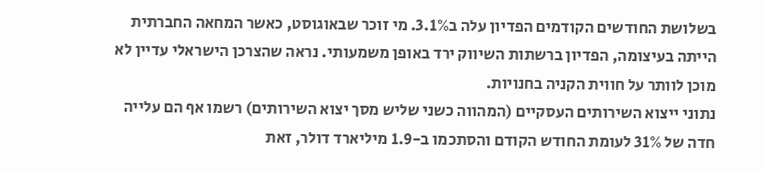בשלושת החודשים הקודמים הפדיון עלה ב3.1%. מי זוכר שבאוגוסט, כאשר המחאה החברתית הייתה בעיצומה, הפדיון ברשתות השיווק ירד באופן משמעותי. נראה שהצרכן הישראלי עדיין לא מוכן לוותר על חווית הקניה בחנויות.
נתוני ייצוא השירותים העסקיים (המהווה כשני שליש מסך יצוא השירותים) רשמו אף הם עלייה חדה של 31% לעומת החודש הקודם והסתכמו ב-1.9 מיליארד דולר, זאת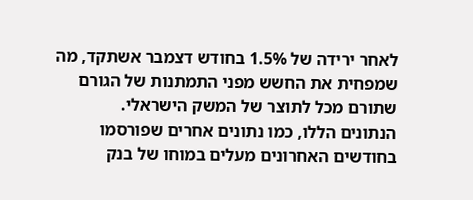לאחר ירידה של 1.5% בחודש דצמבר אשתקד, מה שמפחית את החשש מפני התמתנות של הגורם שתורם מכל לתוצר של המשק הישראלי.
הנתונים הללו, כמו נתונים אחרים שפורסמו בחודשים האחרונים מעלים במוחו של בנק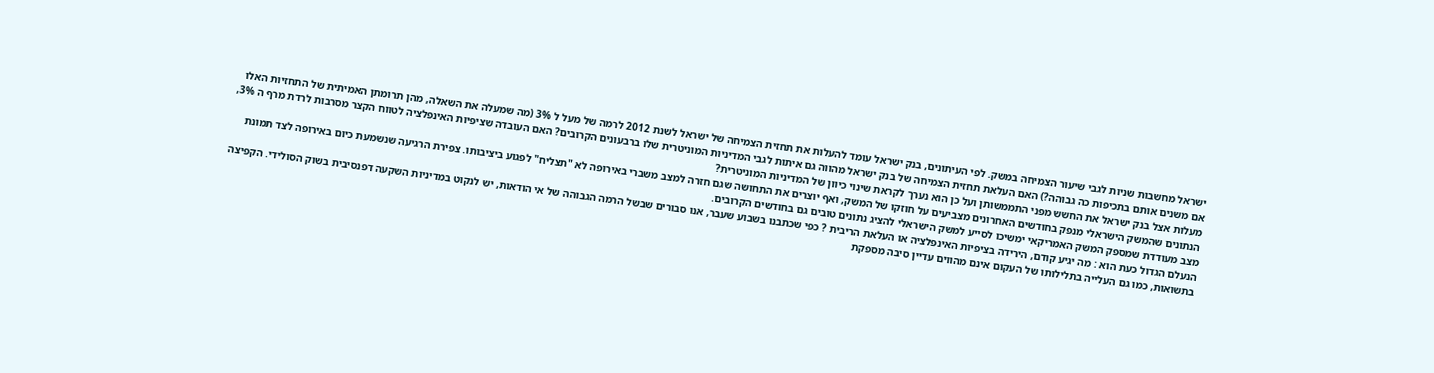ישראל מחשבות שניות לגבי שיעור הצמיחה במשק. לפי העיתונים, בנק ישראל עומד להעלות את תחזית הצמיחה של ישראל לשנת 2012 לרמה של מעל ל 3% (מה שמעלה את השאלה, מהן תרומתן האמיתית של התחזיות האלו אם משנים אותם בתכיפות כה גבוהה?) האם העלאת תחזית הצמיחה של בנק ישראל מהווה גם איתות לגבי המדיניות המוניטרית שלו ברבעונים הקרובים? האם העובדה שציפיות האינפלציה לטווח הקצר מסרבות לרדת מרף ה 3%, מעלות אצל בנק ישראל את החשש מפני התממשותן ועל כן הוא נערך לקראת שינוי כיוון של המדיניות המוניטרית?
הנתונים שהמשק הישראלי מנפק בחודשים האחרונים מצביעים על חוזקו של המשק, ואף יוצרים את התחושה שגם חזרה למצב משברי באירופה לא "תצליח" לפגוע ביציבותו. צפירת הרגיעה שנשמעת כיום באירופה לצד תמונת מצב מעודדת שמספק המשק האמריקאי ימשיכו לסייע למשק הישראלי להציג נתונים טובים גם בחודשים הקרובים.
הנעלם הגדול כעת הוא : מה יגיע קודם, הירידה בציפיות האינפלציה או העלאת הריבית ? כפי שכתבנו בשבוע שעבר, אנו סבורים שבשל הרמה הגבוהה של אי הודאות, יש לנקוט במדיניות השקעה דפנסיבית בשוק הסולידי. הקפיצה בתשואות, כמו גם העלייה בתלילותו של העקום אינם מהווים עדיין סיבה מספקת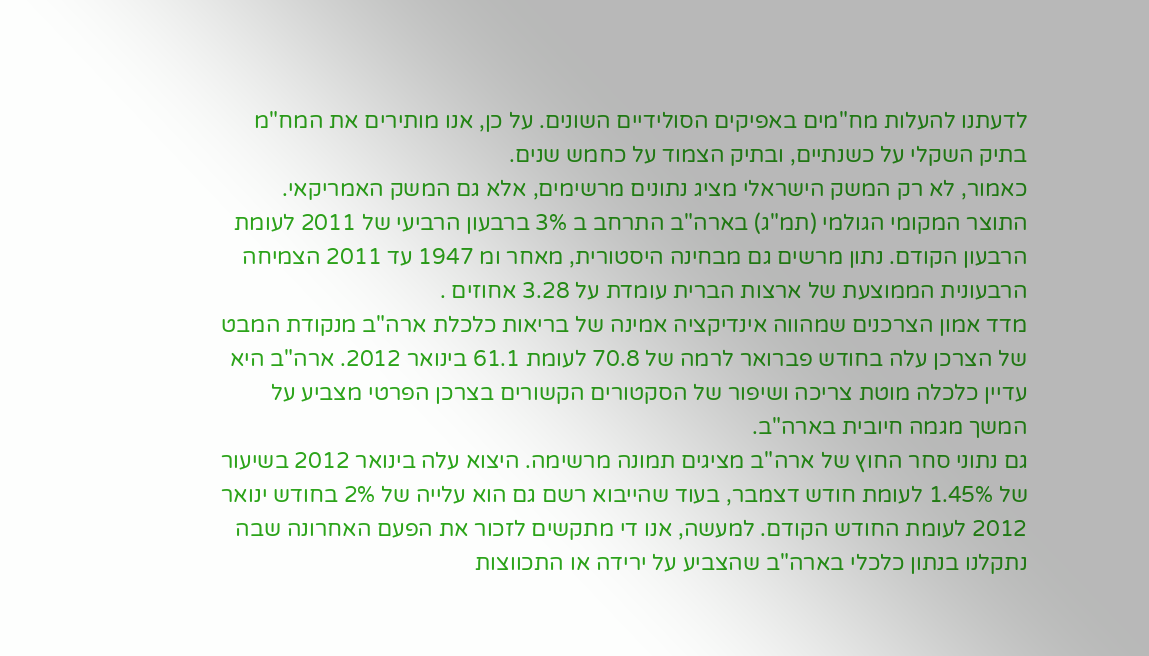לדעתנו להעלות מח"מים באפיקים הסולידיים השונים. על כן, אנו מותירים את המח"מ בתיק השקלי על כשנתיים, ובתיק הצמוד על כחמש שנים.
כאמור, לא רק המשק הישראלי מציג נתונים מרשימים, אלא גם המשק האמריקאי. התוצר המקומי הגולמי (תמ"ג) בארה"ב התרחב ב 3% ברבעון הרביעי של 2011 לעומת הרבעון הקודם. נתון מרשים גם מבחינה היסטורית, מאחר ומ 1947 עד 2011 הצמיחה הרבעונית הממוצעת של ארצות הברית עומדת על 3.28 אחוזים .
מדד אמון הצרכנים שמהווה אינדיקציה אמינה של בריאות כלכלת ארה"ב מנקודת המבט של הצרכן עלה בחודש פברואר לרמה של 70.8 לעומת 61.1 בינואר 2012. ארה"ב היא עדיין כלכלה מוטת צריכה ושיפור של הסקטורים הקשורים בצרכן הפרטי מצביע על המשך מגמה חיובית בארה"ב.
גם נתוני סחר החוץ של ארה"ב מציגים תמונה מרשימה. היצוא עלה בינואר 2012 בשיעור של 1.45% לעומת חודש דצמבר, בעוד שהייבוא רשם גם הוא עלייה של 2% בחודש ינואר 2012 לעומת החודש הקודם. למעשה, אנו די מתקשים לזכור את הפעם האחרונה שבה נתקלנו בנתון כלכלי בארה"ב שהצביע על ירידה או התכווצות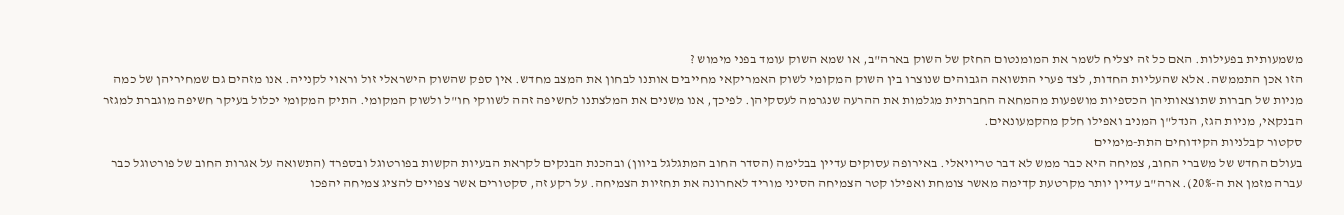משמעותית בפעילות. האם כל זה יצליח לשמר את המומנטום החזק של השוק בארה"ב, או שמא השוק עומד בפני מימוש ?
הזו אכן התממשה. אלא שהעליות החדות, לצד פערי התשואה הגבוהים שנוצרו בין השוק המקומי לשוק האמריקאי מחייבים אותנו לבחון את המצב מחדש. אין ספק שהשוק הישראלי זול וראוי לקנייה. אנו מזהים גם שמחיריהן של כמה מניות של חברות שתוצאותיהן הכספיות מושפעות מהמחאה החברתית מגלמות את ההרעה שנגרמה לעסקיהן. לפיכך, אנו משנים את המלצתנו לחשיפה זהה לשווקי חו"ל ולשוק המקומי. התיק המקומי יכלול בעיקר חשיפה מוגברת למגזר הבנקאי, מניות הגז, הנדל"ן המניב ואפילו חלק מהקמעונאים.
סקטור קבלניות הקידוחים התת-מימיים
בעולם החדש של משברי החוב, צמיחה היא כבר ממש לא דבר טריויאלי. באירופה עסוקים עדיין בבלימה (הסדר החוב המתגלגל ביוון) ובהכנת הבנקים לקראת הבעיות הקשות בפורטוגל ובספרד (התשואה על אגרות החוב של פורטוגל כבר עברה מזמן את ה-20%). ארה"ב עדיין יותר מקרטעת קדימה מאשר צומחת ואפילו קטר הצמיחה הסיני מוריד לאחרונה את תחזיות הצמיחה. על רקע זה, סקטורים אשר צפויים להציג צמיחה יהפכו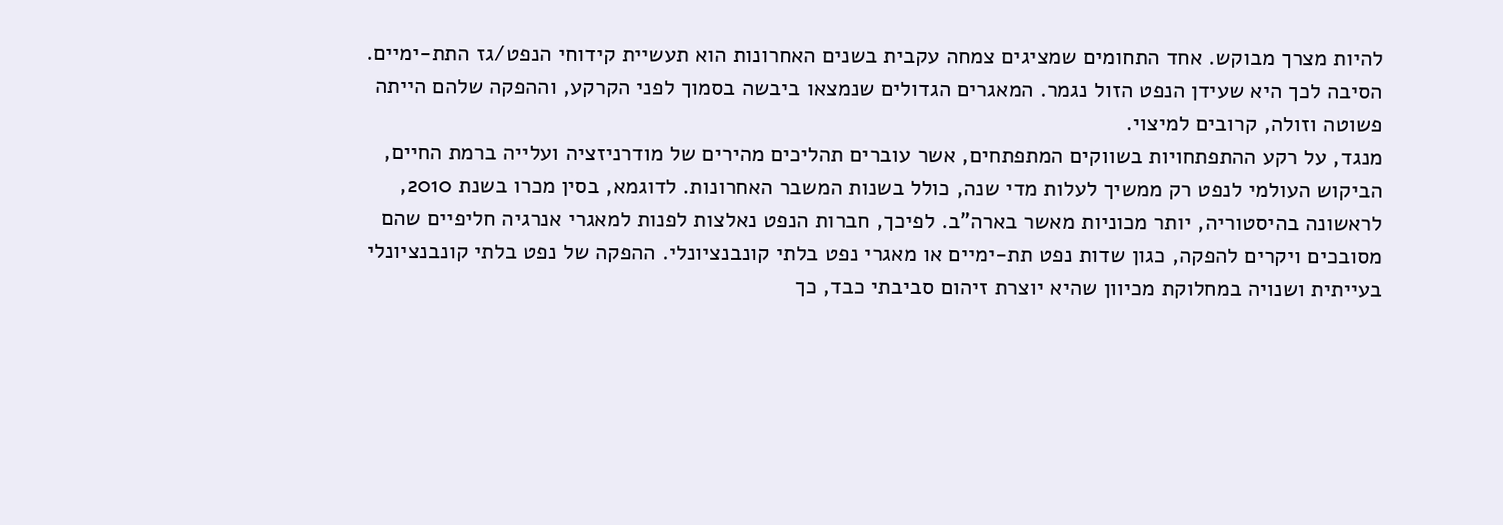להיות מצרך מבוקש. אחד התחומים שמציגים צמחה עקבית בשנים האחרונות הוא תעשיית קידוחי הנפט/גז התת-ימיים. הסיבה לכך היא שעידן הנפט הזול נגמר. המאגרים הגדולים שנמצאו ביבשה בסמוך לפני הקרקע, וההפקה שלהם הייתה פשוטה וזולה, קרובים למיצוי.
מנגד, על רקע ההתפתחויות בשווקים המתפתחים, אשר עוברים תהליכים מהירים של מודרניזציה ועלייה ברמת החיים, הביקוש העולמי לנפט רק ממשיך לעלות מדי שנה, כולל בשנות המשבר האחרונות. לדוגמא, בסין מכרו בשנת 2010, לראשונה בהיסטוריה, יותר מכוניות מאשר בארה"ב. לפיכך, חברות הנפט נאלצות לפנות למאגרי אנרגיה חליפיים שהם מסובכים ויקרים להפקה, כגון שדות נפט תת-ימיים או מאגרי נפט בלתי קונבנציונלי. ההפקה של נפט בלתי קונבנציונלי בעייתית ושנויה במחלוקת מכיוון שהיא יוצרת זיהום סביבתי כבד, כך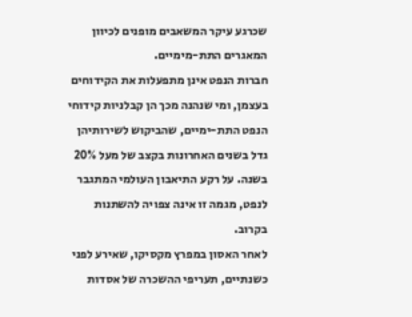שכרגע עיקר המשאבים מופנים לכיוון המאגרים התת-מימיים.
חברות הנפט אינן מתפעלות את הקידוחים בעצמן, ומי שנהנה מכך הן קבלניות קידוחי הנפט התת-ימיים, שהביקוש לשירותיהן גדל בשנים האחרונות בקצב של מעל 20% בשנה. על רקע התיאבון העולמי המתגבר לנפט, מגמה זו אינה צפויה להשתנות בקרוב.
לאחר האסון במפרץ מקסיקו, שאירע לפני כשנתיים, תעריפי ההשכרה של אסדות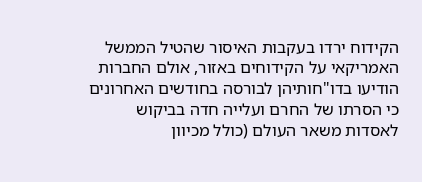הקידוח ירדו בעקבות האיסור שהטיל הממשל האמריקאי על הקידוחים באזור, אולם החברות הודיעו בדו"חותיהן לבורסה בחודשים האחרונים כי הסרתו של החרם ועלייה חדה בביקוש לאסדות משאר העולם (כולל מכיוון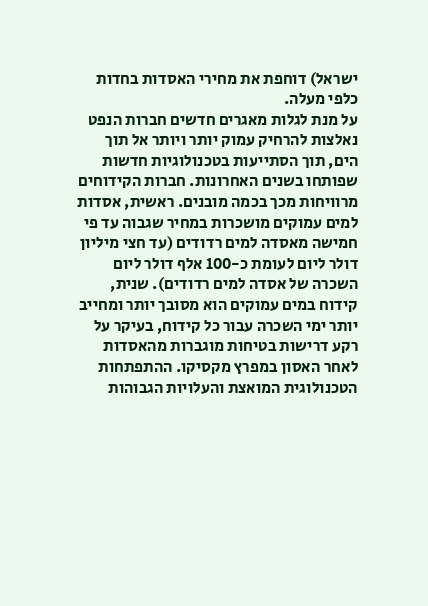ישראל) דוחפת את מחירי האסדות בחדות כלפי מעלה.
על מנת לגלות מאגרים חדשים חברות הנפט נאלצות להרחיק עמוק יותר ויותר אל תוך הים, תוך הסתייעות בטכנולוגיות חדשות שפותחו בשנים האחרונות. חברות הקידוחים מרוויחות מכך בכמה מובנים. ראשית, אסדות למים עמוקים מושכרות במחיר שגבוה עד פי חמישה מאסדה למים רדודים (עד חצי מיליון דולר ליום לעומת כ-100 אלף דולר ליום השכרה של אסדה למים רדודים). שנית, קידוח במים עמוקים הוא מסובך יותר ומחייב יותר ימי השכרה עבור כל קידוח, בעיקר על רקע דרישות בטיחות מוגברות מהאסדות לאחר האסון במפרץ מקסיקו. ההתפתחות הטכנולוגית המואצת והעלויות הגבוהות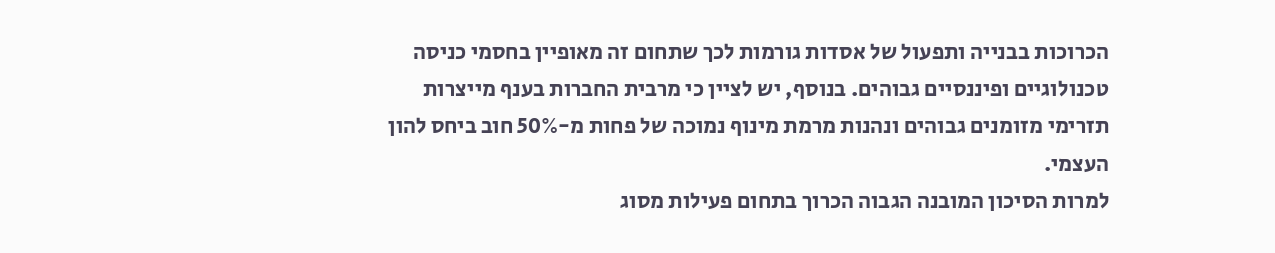הכרוכות בבנייה ותפעול של אסדות גורמות לכך שתחום זה מאופיין בחסמי כניסה טכנולוגיים ופיננסיים גבוהים. בנוסף, יש לציין כי מרבית החברות בענף מייצרות תזרימי מזומנים גבוהים ונהנות מרמת מינוף נמוכה של פחות מ-50% חוב ביחס להון העצמי.
למרות הסיכון המובנה הגבוה הכרוך בתחום פעילות מסוג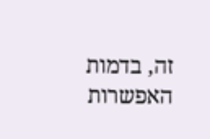זה, בדמות האפשרות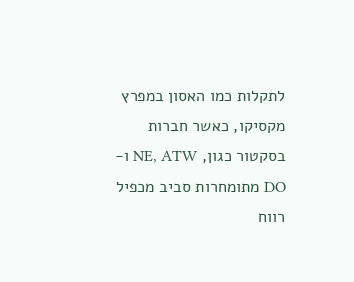לתקלות כמו האסון במפרץ מקסיקו, כאשר חברות בסקטור כגון, NE, ATW ו-DO מתומחרות סביב מכפיל רווח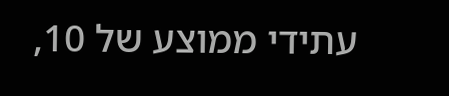עתידי ממוצע של 10,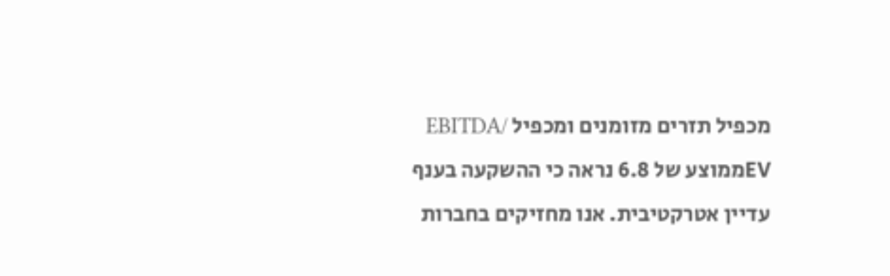מכפיל תזרים מזומנים ומכפיל EBITDA/ EVממוצע של 6.8 נראה כי ההשקעה בענף עדיין אטרקטיבית. אנו מחזיקים בחברות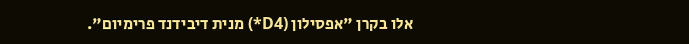אלו בקרן "אפסילון (D4*) מנית דיבידנד פרימיום".